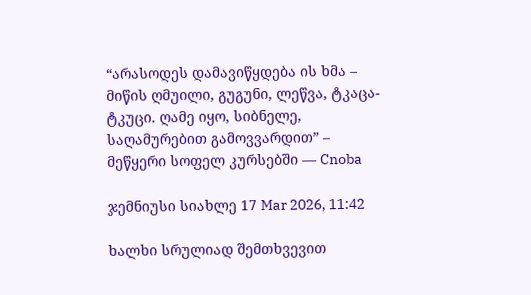“არასოდეს დამავიწყდება ის ხმა – მიწის ღმუილი, გუგუნი, ლეწვა, ტკაცა-ტკუცი. ღამე იყო, სიბნელე, საღამურებით გამოვვარდით” – მეწყერი სოფელ კურსებში — Cnoba

ჯემნიუსი სიახლე 17 Mar 2026, 11:42

ხალხი სრულიად შემთხვევით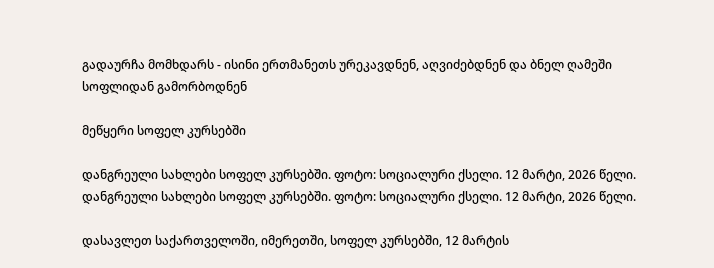გადაურჩა მომხდარს - ისინი ერთმანეთს ურეკავდნენ, აღვიძებდნენ და ბნელ ღამეში სოფლიდან გამორბოდნენ

მეწყერი სოფელ კურსებში

დანგრეული სახლები სოფელ კურსებში. ფოტო: სოციალური ქსელი. 12 მარტი, 2026 წელი.
დანგრეული სახლები სოფელ კურსებში. ფოტო: სოციალური ქსელი. 12 მარტი, 2026 წელი.

დასავლეთ საქართველოში, იმერეთში, სოფელ კურსებში, 12 მარტის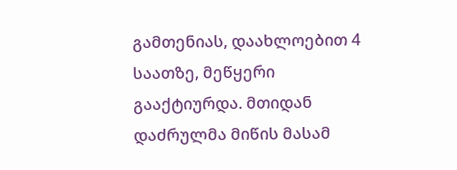გამთენიას, დაახლოებით 4 საათზე, მეწყერი გააქტიურდა. მთიდან დაძრულმა მიწის მასამ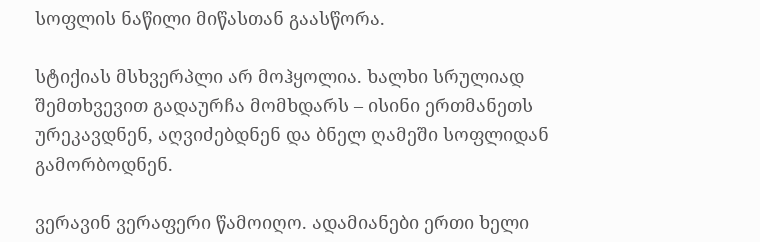სოფლის ნაწილი მიწასთან გაასწორა.

სტიქიას მსხვერპლი არ მოჰყოლია. ხალხი სრულიად შემთხვევით გადაურჩა მომხდარს – ისინი ერთმანეთს ურეკავდნენ, აღვიძებდნენ და ბნელ ღამეში სოფლიდან გამორბოდნენ.

ვერავინ ვერაფერი წამოიღო. ადამიანები ერთი ხელი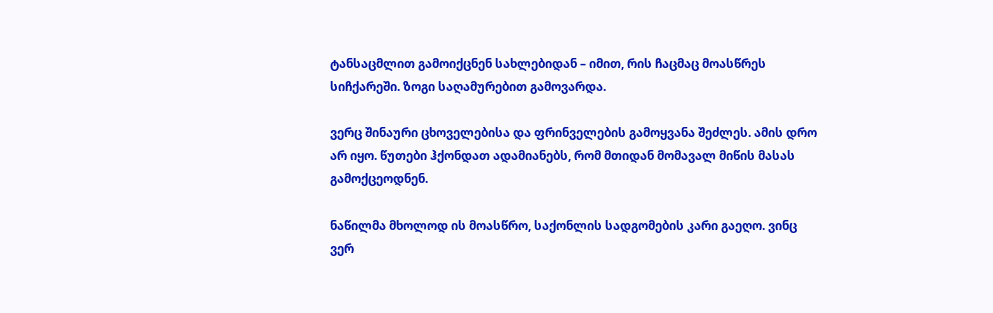ტანსაცმლით გამოიქცნენ სახლებიდან – იმით, რის ჩაცმაც მოასწრეს სიჩქარეში. ზოგი საღამურებით გამოვარდა.

ვერც შინაური ცხოველებისა და ფრინველების გამოყვანა შეძლეს. ამის დრო არ იყო. წუთები ჰქონდათ ადამიანებს, რომ მთიდან მომავალ მიწის მასას გამოქცეოდნენ.

ნაწილმა მხოლოდ ის მოასწრო, საქონლის სადგომების კარი გაეღო. ვინც ვერ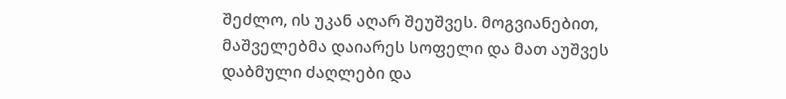შეძლო, ის უკან აღარ შეუშვეს. მოგვიანებით, მაშველებმა დაიარეს სოფელი და მათ აუშვეს დაბმული ძაღლები და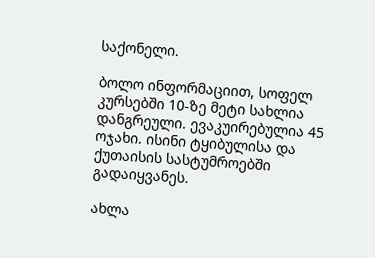საქონელი.

ბოლო ინფორმაციით, სოფელ კურსებში 10-ზე მეტი სახლია დანგრეული. ევაკუირებულია 45 ოჯახი. ისინი ტყიბულისა და ქუთაისის სასტუმროებში გადაიყვანეს.

ახლა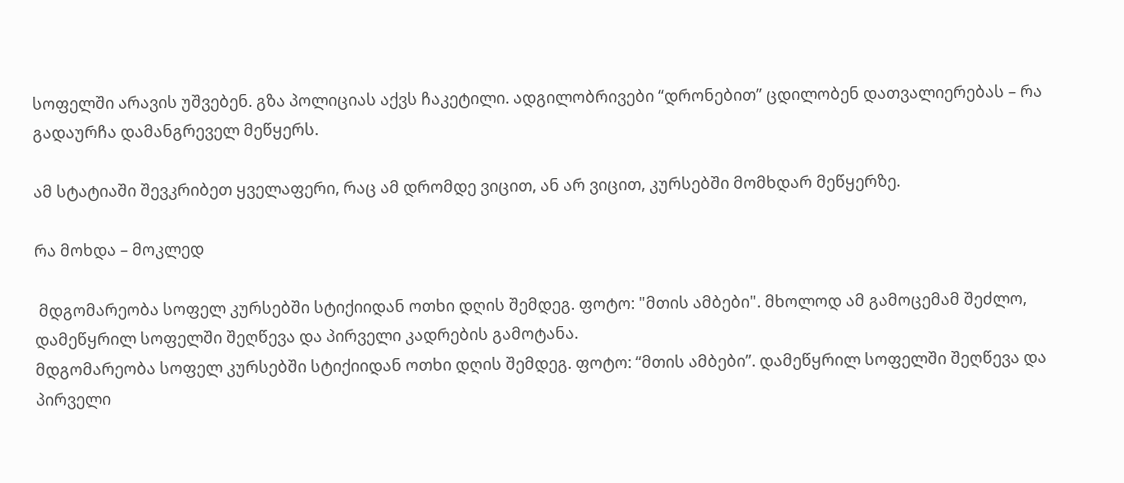სოფელში არავის უშვებენ. გზა პოლიციას აქვს ჩაკეტილი. ადგილობრივები “დრონებით” ცდილობენ დათვალიერებას – რა გადაურჩა დამანგრეველ მეწყერს.

ამ სტატიაში შევკრიბეთ ყველაფერი, რაც ამ დრომდე ვიცით, ან არ ვიცით, კურსებში მომხდარ მეწყერზე.

რა მოხდა – მოკლედ

 მდგომარეობა სოფელ კურსებში სტიქიიდან ოთხი დღის შემდეგ. ფოტო: "მთის ამბები". მხოლოდ ამ გამოცემამ შეძლო, დამეწყრილ სოფელში შეღწევა და პირველი კადრების გამოტანა.
მდგომარეობა სოფელ კურსებში სტიქიიდან ოთხი დღის შემდეგ. ფოტო: “მთის ამბები”. დამეწყრილ სოფელში შეღწევა და პირველი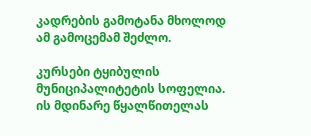კადრების გამოტანა მხოლოდ ამ გამოცემამ შეძლო.

კურსები ტყიბულის მუნიციპალიტეტის სოფელია. ის მდინარე წყალწითელას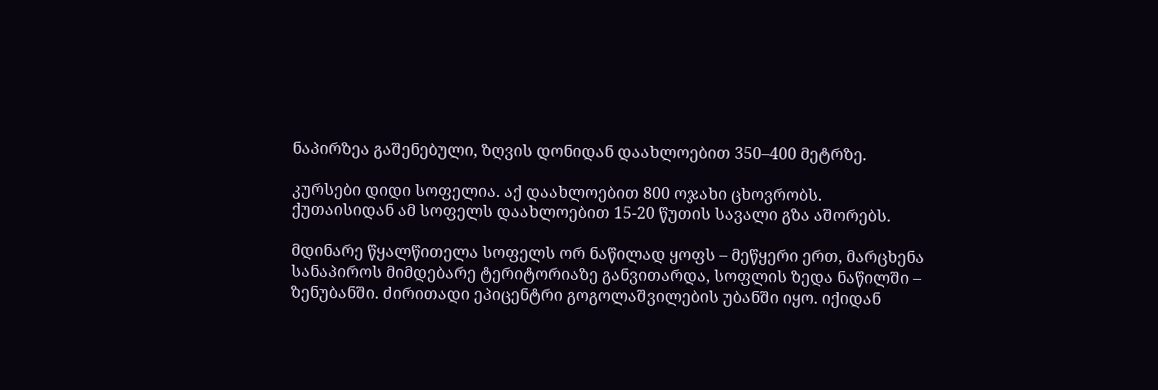ნაპირზეა გაშენებული, ზღვის დონიდან დაახლოებით 350–400 მეტრზე.

კურსები დიდი სოფელია. აქ დაახლოებით 800 ოჯახი ცხოვრობს. ქუთაისიდან ამ სოფელს დაახლოებით 15-20 წუთის სავალი გზა აშორებს.

მდინარე წყალწითელა სოფელს ორ ნაწილად ყოფს – მეწყერი ერთ, მარცხენა სანაპიროს მიმდებარე ტერიტორიაზე განვითარდა, სოფლის ზედა ნაწილში – ზენუბანში. ძირითადი ეპიცენტრი გოგოლაშვილების უბანში იყო. იქიდან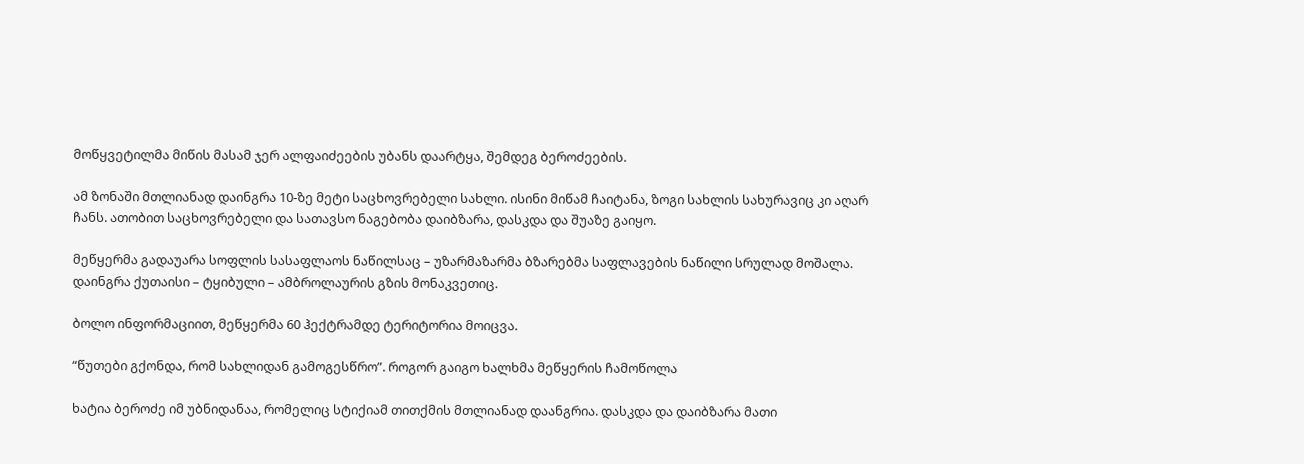მოწყვეტილმა მიწის მასამ ჯერ ალფაიძეების უბანს დაარტყა, შემდეგ ბეროძეების.

ამ ზონაში მთლიანად დაინგრა 10-ზე მეტი საცხოვრებელი სახლი. ისინი მიწამ ჩაიტანა, ზოგი სახლის სახურავიც კი აღარ ჩანს. ათობით საცხოვრებელი და სათავსო ნაგებობა დაიბზარა, დასკდა და შუაზე გაიყო.

მეწყერმა გადაუარა სოფლის სასაფლაოს ნაწილსაც – უზარმაზარმა ბზარებმა საფლავების ნაწილი სრულად მოშალა. დაინგრა ქუთაისი – ტყიბული – ამბროლაურის გზის მონაკვეთიც.

ბოლო ინფორმაციით, მეწყერმა 60 ჰექტრამდე ტერიტორია მოიცვა.

“წუთები გქონდა, რომ სახლიდან გამოგესწრო”. როგორ გაიგო ხალხმა მეწყერის ჩამოწოლა

ხატია ბეროძე იმ უბნიდანაა, რომელიც სტიქიამ თითქმის მთლიანად დაანგრია. დასკდა და დაიბზარა მათი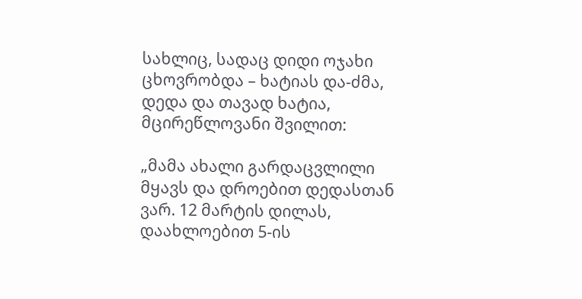სახლიც, სადაც დიდი ოჯახი ცხოვრობდა – ხატიას და-ძმა, დედა და თავად ხატია, მცირეწლოვანი შვილით:

„მამა ახალი გარდაცვლილი მყავს და დროებით დედასთან ვარ. 12 მარტის დილას, დაახლოებით 5-ის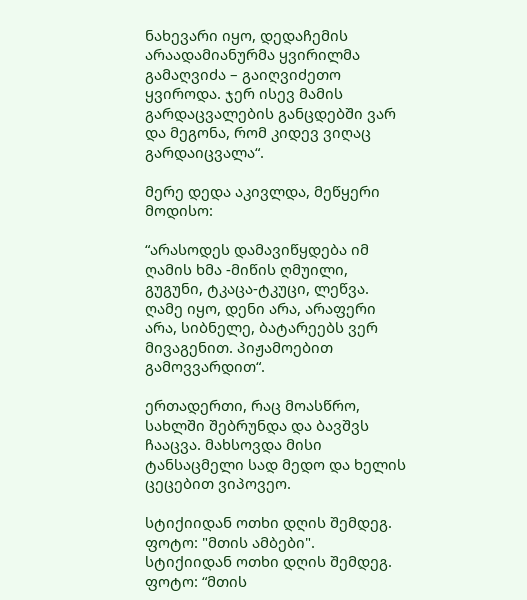ნახევარი იყო, დედაჩემის არაადამიანურმა ყვირილმა გამაღვიძა – გაიღვიძეთო ყვიროდა. ჯერ ისევ მამის გარდაცვალების განცდებში ვარ და მეგონა, რომ კიდევ ვიღაც გარდაიცვალა“.

მერე დედა აკივლდა, მეწყერი მოდისო:

“არასოდეს დამავიწყდება იმ ღამის ხმა -მიწის ღმუილი, გუგუნი, ტკაცა-ტკუცი, ლეწვა. ღამე იყო, დენი არა, არაფერი არა, სიბნელე, ბატარეებს ვერ მივაგენით. პიჟამოებით გამოვვარდით“.

ერთადერთი, რაც მოასწრო, სახლში შებრუნდა და ბავშვს ჩააცვა. მახსოვდა მისი ტანსაცმელი სად მედო და ხელის ცეცებით ვიპოვეო.

სტიქიიდან ოთხი დღის შემდეგ. ფოტო: "მთის ამბები".
სტიქიიდან ოთხი დღის შემდეგ. ფოტო: “მთის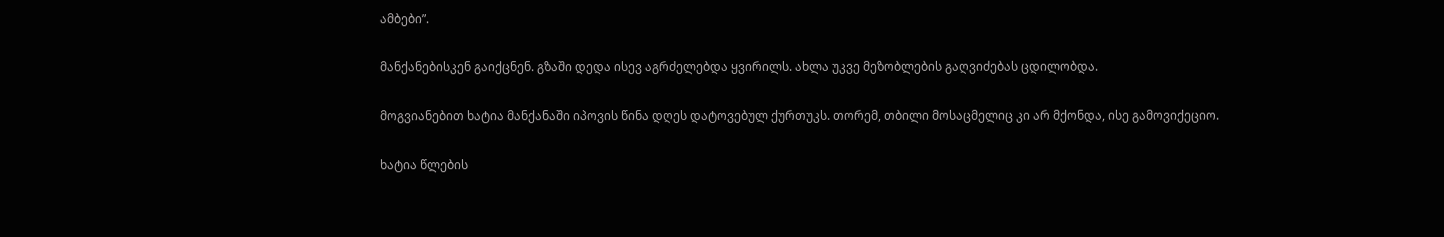ამბები”.

მანქანებისკენ გაიქცნენ. გზაში დედა ისევ აგრძელებდა ყვირილს. ახლა უკვე მეზობლების გაღვიძებას ცდილობდა.

მოგვიანებით ხატია მანქანაში იპოვის წინა დღეს დატოვებულ ქურთუკს. თორემ, თბილი მოსაცმელიც კი არ მქონდა, ისე გამოვიქეციო.

ხატია წლების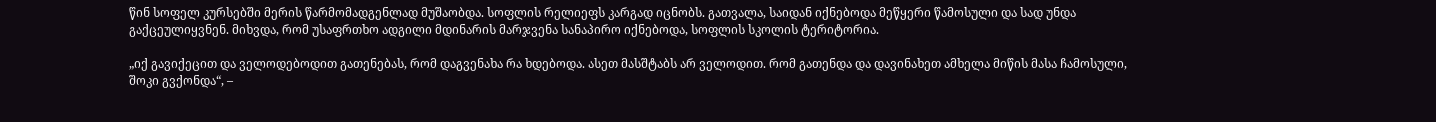წინ სოფელ კურსებში მერის წარმომადგენლად მუშაობდა. სოფლის რელიეფს კარგად იცნობს. გათვალა, საიდან იქნებოდა მეწყერი წამოსული და სად უნდა გაქცეულიყვნენ. მიხვდა, რომ უსაფრთხო ადგილი მდინარის მარჯვენა სანაპირო იქნებოდა, სოფლის სკოლის ტერიტორია.

„იქ გავიქეცით და ველოდებოდით გათენებას, რომ დაგვენახა რა ხდებოდა. ასეთ მასშტაბს არ ველოდით. რომ გათენდა და დავინახეთ ამხელა მიწის მასა ჩამოსული, შოკი გვქონდა“, –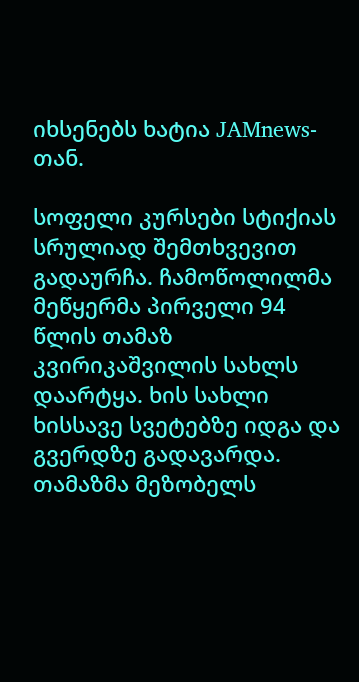იხსენებს ხატია JAMnews-თან.

სოფელი კურსები სტიქიას სრულიად შემთხვევით გადაურჩა. ჩამოწოლილმა მეწყერმა პირველი 94 წლის თამაზ კვირიკაშვილის სახლს დაარტყა. ხის სახლი ხისსავე სვეტებზე იდგა და გვერდზე გადავარდა. თამაზმა მეზობელს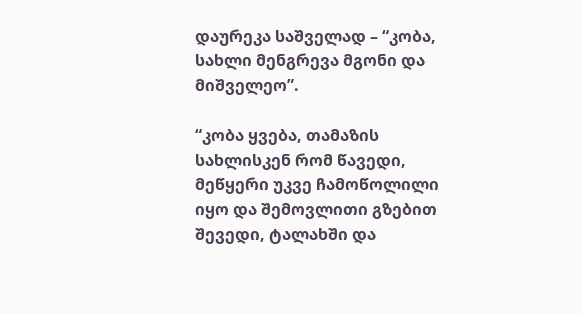დაურეკა საშველად – “კობა, სახლი მენგრევა მგონი და მიშველეო”.

“კობა ყვება, თამაზის სახლისკენ რომ წავედი, მეწყერი უკვე ჩამოწოლილი იყო და შემოვლითი გზებით შევედი, ტალახში და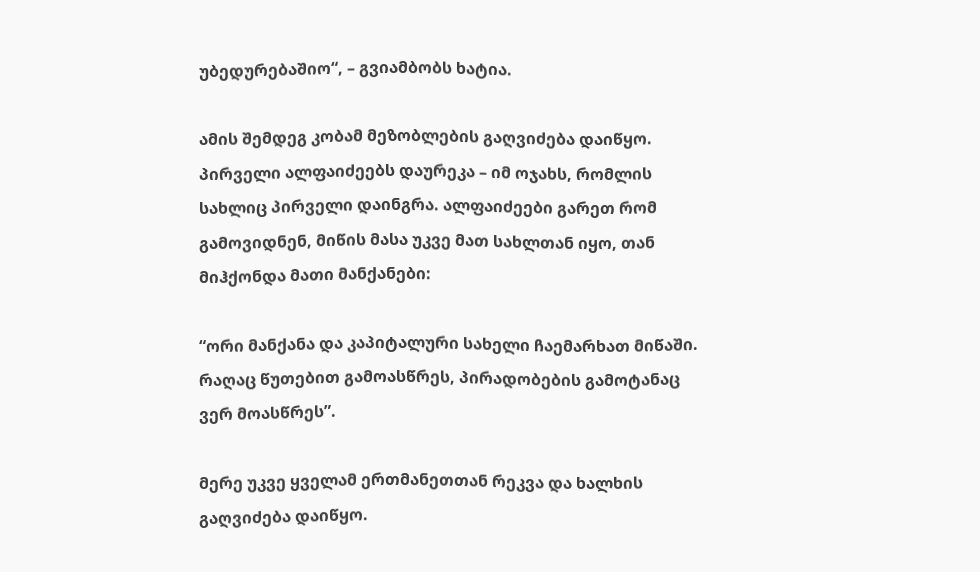უბედურებაშიო“, – გვიამბობს ხატია.

ამის შემდეგ კობამ მეზობლების გაღვიძება დაიწყო. პირველი ალფაიძეებს დაურეკა – იმ ოჯახს, რომლის სახლიც პირველი დაინგრა. ალფაიძეები გარეთ რომ გამოვიდნენ, მიწის მასა უკვე მათ სახლთან იყო, თან მიჰქონდა მათი მანქანები:

“ორი მანქანა და კაპიტალური სახელი ჩაემარხათ მიწაში. რაღაც წუთებით გამოასწრეს, პირადობების გამოტანაც ვერ მოასწრეს”.

მერე უკვე ყველამ ერთმანეთთან რეკვა და ხალხის გაღვიძება დაიწყო.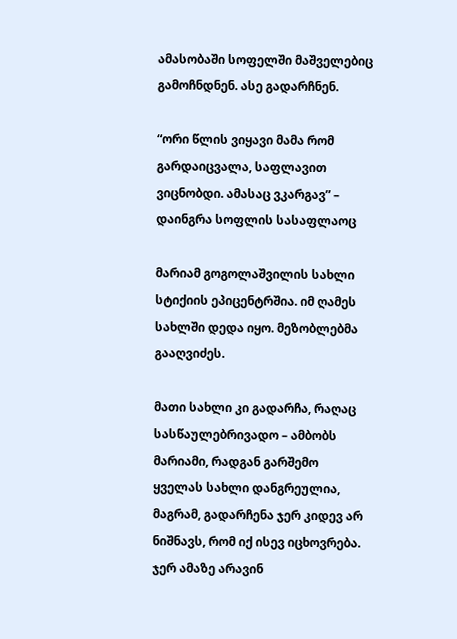ამასობაში სოფელში მაშველებიც გამოჩნდნენ. ასე გადარჩნენ.

“ორი წლის ვიყავი მამა რომ გარდაიცვალა, საფლავით ვიცნობდი. ამასაც ვკარგავ” – დაინგრა სოფლის სასაფლაოც

მარიამ გოგოლაშვილის სახლი სტიქიის ეპიცენტრშია. იმ ღამეს სახლში დედა იყო. მეზობლებმა გააღვიძეს.

მათი სახლი კი გადარჩა, რაღაც სასწაულებრივადო – ამბობს მარიამი, რადგან გარშემო ყველას სახლი დანგრეულია, მაგრამ, გადარჩენა ჯერ კიდევ არ ნიშნავს, რომ იქ ისევ იცხოვრება. ჯერ ამაზე არავინ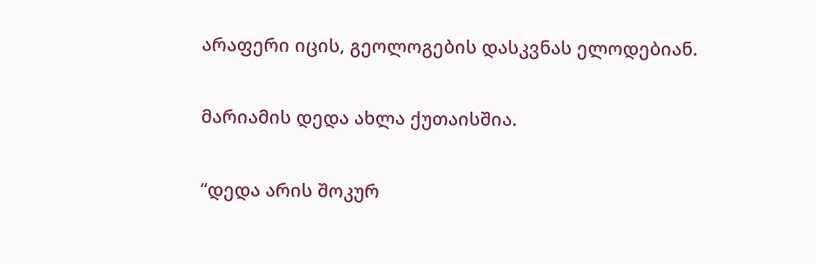არაფერი იცის, გეოლოგების დასკვნას ელოდებიან.

მარიამის დედა ახლა ქუთაისშია.

“დედა არის შოკურ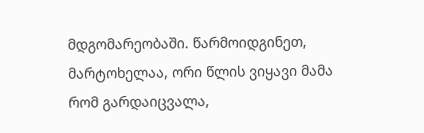მდგომარეობაში. წარმოიდგინეთ, მარტოხელაა, ორი წლის ვიყავი მამა რომ გარდაიცვალა,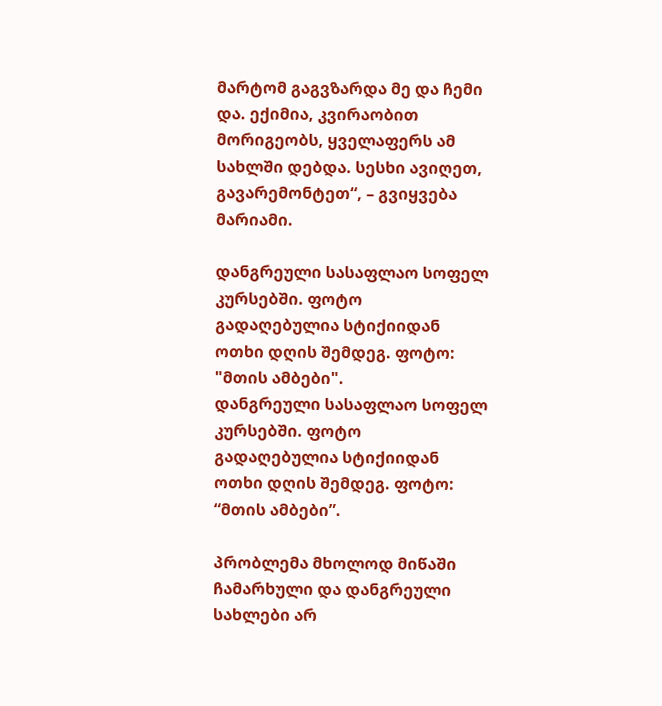მარტომ გაგვზარდა მე და ჩემი და. ექიმია, კვირაობით მორიგეობს, ყველაფერს ამ სახლში დებდა. სესხი ავიღეთ, გავარემონტეთ“, – გვიყვება მარიამი.

დანგრეული სასაფლაო სოფელ კურსებში. ფოტო გადაღებულია სტიქიიდან ოთხი დღის შემდეგ. ფოტო: "მთის ამბები".
დანგრეული სასაფლაო სოფელ კურსებში. ფოტო გადაღებულია სტიქიიდან ოთხი დღის შემდეგ. ფოტო: “მთის ამბები”.

პრობლემა მხოლოდ მიწაში ჩამარხული და დანგრეული სახლები არ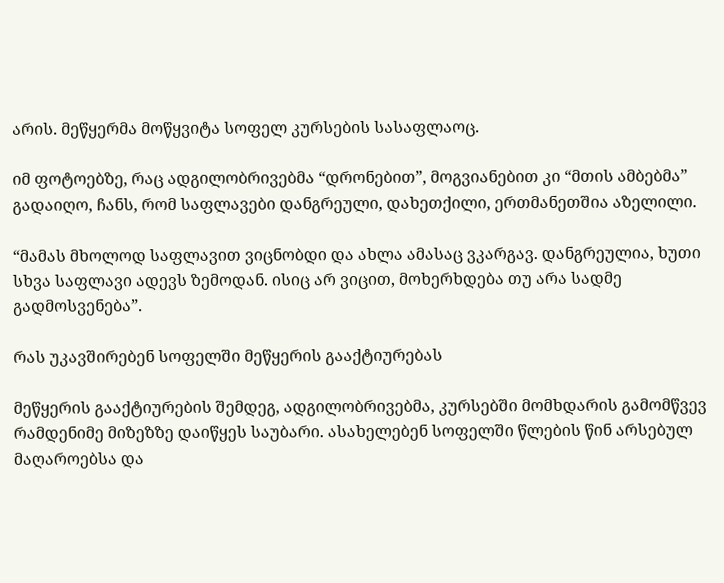არის. მეწყერმა მოწყვიტა სოფელ კურსების სასაფლაოც.

იმ ფოტოებზე, რაც ადგილობრივებმა “დრონებით”, მოგვიანებით კი “მთის ამბებმა” გადაიღო, ჩანს, რომ საფლავები დანგრეული, დახეთქილი, ერთმანეთშია აზელილი.

“მამას მხოლოდ საფლავით ვიცნობდი და ახლა ამასაც ვკარგავ. დანგრეულია, ხუთი სხვა საფლავი ადევს ზემოდან. ისიც არ ვიცით, მოხერხდება თუ არა სადმე გადმოსვენება”.

რას უკავშირებენ სოფელში მეწყერის გააქტიურებას

მეწყერის გააქტიურების შემდეგ, ადგილობრივებმა, კურსებში მომხდარის გამომწვევ რამდენიმე მიზეზზე დაიწყეს საუბარი. ასახელებენ სოფელში წლების წინ არსებულ მაღაროებსა და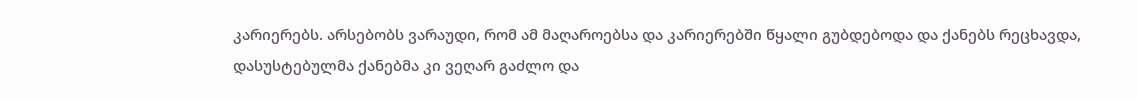კარიერებს. არსებობს ვარაუდი, რომ ამ მაღაროებსა და კარიერებში წყალი გუბდებოდა და ქანებს რეცხავდა, დასუსტებულმა ქანებმა კი ვეღარ გაძლო და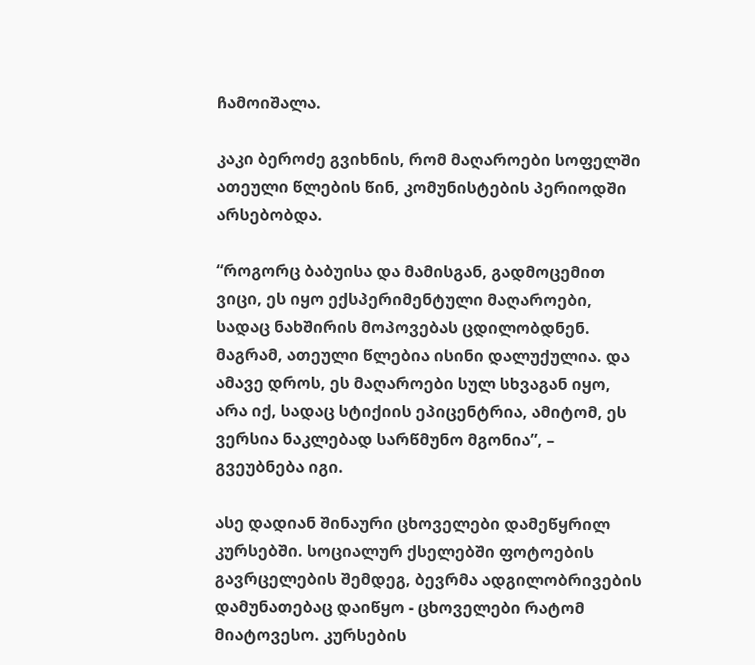ჩამოიშალა.

კაკი ბეროძე გვიხნის, რომ მაღაროები სოფელში ათეული წლების წინ, კომუნისტების პერიოდში არსებობდა.

“როგორც ბაბუისა და მამისგან, გადმოცემით ვიცი, ეს იყო ექსპერიმენტული მაღაროები, სადაც ნახშირის მოპოვებას ცდილობდნენ. მაგრამ, ათეული წლებია ისინი დალუქულია. და ამავე დროს, ეს მაღაროები სულ სხვაგან იყო, არა იქ, სადაც სტიქიის ეპიცენტრია, ამიტომ, ეს ვერსია ნაკლებად სარწმუნო მგონია”, – გვეუბნება იგი.

ასე დადიან შინაური ცხოველები დამეწყრილ კურსებში. სოციალურ ქსელებში ფოტოების გავრცელების შემდეგ, ბევრმა ადგილობრივების დამუნათებაც დაიწყო - ცხოველები რატომ მიატოვესო. კურსების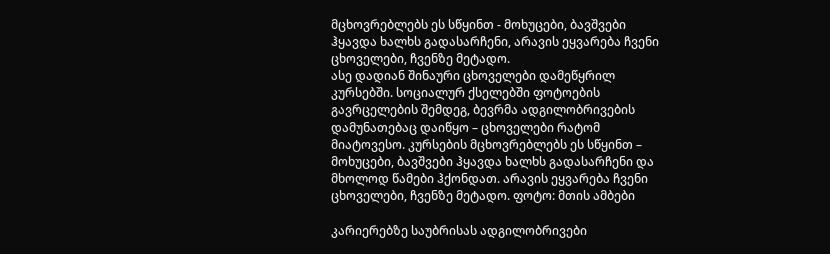მცხოვრებლებს ეს სწყინთ - მოხუცები, ბავშვები ჰყავდა ხალხს გადასარჩენი, არავის ეყვარება ჩვენი ცხოველები, ჩვენზე მეტადო.
ასე დადიან შინაური ცხოველები დამეწყრილ კურსებში. სოციალურ ქსელებში ფოტოების გავრცელების შემდეგ, ბევრმა ადგილობრივების დამუნათებაც დაიწყო – ცხოველები რატომ მიატოვესო. კურსების მცხოვრებლებს ეს სწყინთ – მოხუცები, ბავშვები ჰყავდა ხალხს გადასარჩენი და მხოლოდ წამები ჰქონდათ. არავის ეყვარება ჩვენი ცხოველები, ჩვენზე მეტადო. ფოტო: მთის ამბები

კარიერებზე საუბრისას ადგილობრივები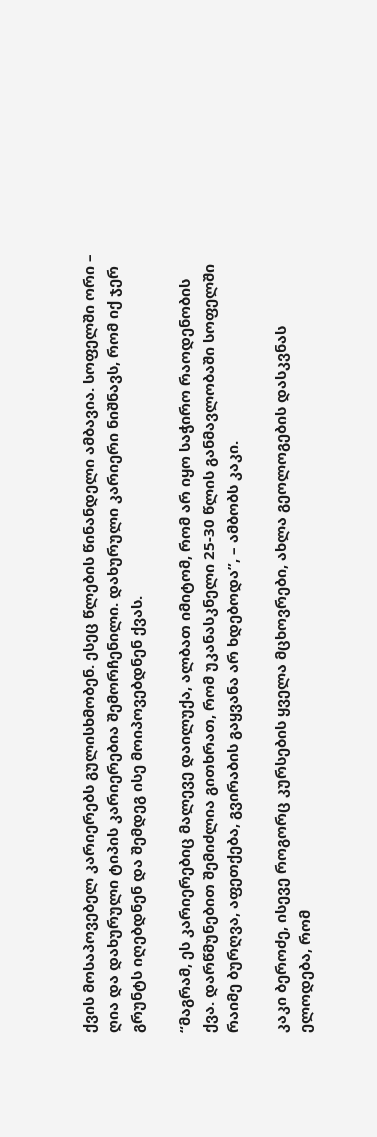ქვის მოსაპოვებელ კარიერებს გულისხმობენ. ესეც წლების წინანდელი ამბავია. სოფელში ორი – ღია და დახურული ტიპის კარიერებია შემორჩენილი. დახურული კარიერი ნიშნავს, რომ იქ ჯერ გრუნტს იღებდნენ და შემდეგ ისე მოიპოვებდნენ ქვას.

“მაგრამ, ეს კარიერებიც მალევე დაილუქა, ალბათ იმიტომ, რომ არ იყო საჭირო რაოდენობის ქვა. დარწმუნებით შემიძლია გითხრათ, რომ უკანასკნელი 25-30 წლის განმავლობაში სოფელში რაიმე ბურღვა, აფეთქება, გვირაბის გაყვანა არ ხდებოდა”, – ამბობს კაკი.

კაკი ბეროძე, ისევე როგორც კურსების ყველა მცხოვრები, ახლა გეოლოგების დასკვნას ელოდება, რომ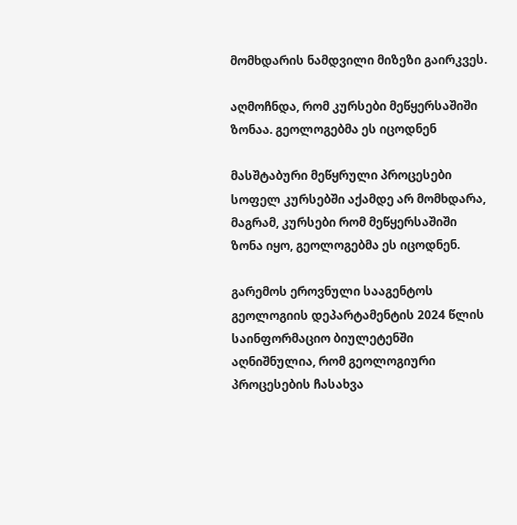მომხდარის ნამდვილი მიზეზი გაირკვეს.

აღმოჩნდა, რომ კურსები მეწყერსაშიში ზონაა. გეოლოგებმა ეს იცოდნენ

მასშტაბური მეწყრული პროცესები სოფელ კურსებში აქამდე არ მომხდარა, მაგრამ, კურსები რომ მეწყერსაშიში ზონა იყო, გეოლოგებმა ეს იცოდნენ.

გარემოს ეროვნული სააგენტოს გეოლოგიის დეპარტამენტის 2024 წლის  საინფორმაციო ბიულეტენში აღნიშნულია, რომ გეოლოგიური პროცესების ჩასახვა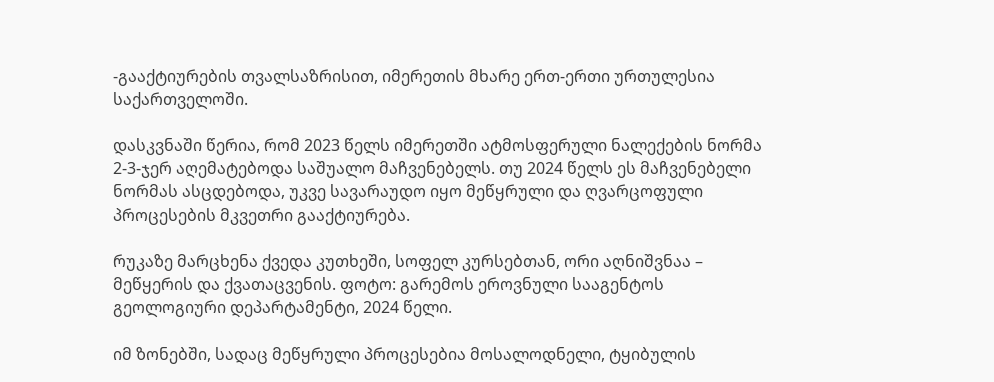-გააქტიურების თვალსაზრისით, იმერეთის მხარე ერთ-ერთი ურთულესია საქართველოში.

დასკვნაში წერია, რომ 2023 წელს იმერეთში ატმოსფერული ნალექების ნორმა  2-3-ჯერ აღემატებოდა საშუალო მაჩვენებელს. თუ 2024 წელს ეს მაჩვენებელი ნორმას ასცდებოდა, უკვე სავარაუდო იყო მეწყრული და ღვარცოფული პროცესების მკვეთრი გააქტიურება.

რუკაზე მარცხენა ქვედა კუთხეში, სოფელ კურსებთან, ორი აღნიშვნაა – მეწყერის და ქვათაცვენის. ფოტო: გარემოს ეროვნული სააგენტოს გეოლოგიური დეპარტამენტი, 2024 წელი.

იმ ზონებში, სადაც მეწყრული პროცესებია მოსალოდნელი, ტყიბულის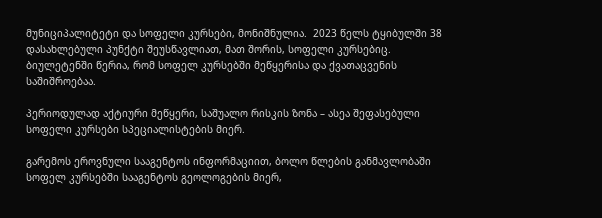მუნიციპალიტეტი და სოფელი კურსები, მონიშნულია.  2023 წელს ტყიბულში 38 დასახლებული პუნქტი შეუსწავლიათ, მათ შორის, სოფელი კურსებიც. ბიულეტენში წერია, რომ სოფელ კურსებში მეწყერისა და ქვათაცვენის საშიშროებაა.

პერიოდულად აქტიური მეწყერი, საშუალო რისკის ზონა – ასეა შეფასებული სოფელი კურსები სპეციალისტების მიერ.

გარემოს ეროვნული სააგენტოს ინფორმაციით, ბოლო წლების განმავლობაში სოფელ კურსებში სააგენტოს გეოლოგების მიერ,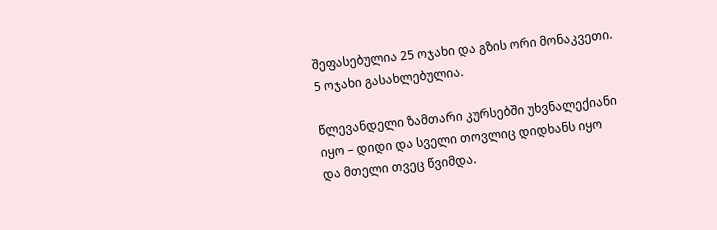შეფასებულია 25 ოჯახი და გზის ორი მონაკვეთი. 5 ოჯახი გასახლებულია.

წლევანდელი ზამთარი კურსებში უხვნალექიანი იყო – დიდი და სველი თოვლიც დიდხანს იყო და მთელი თვეც წვიმდა.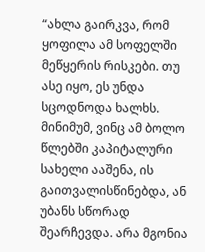“ახლა გაირკვა, რომ ყოფილა ამ სოფელში მეწყერის რისკები. თუ ასე იყო, ეს უნდა სცოდნოდა ხალხს. მინიმუმ, ვინც ამ ბოლო წლებში კაპიტალური სახელი ააშენა, ის გაითვალისწინებდა, ან უბანს სწორად შეარჩევდა. არა მგონია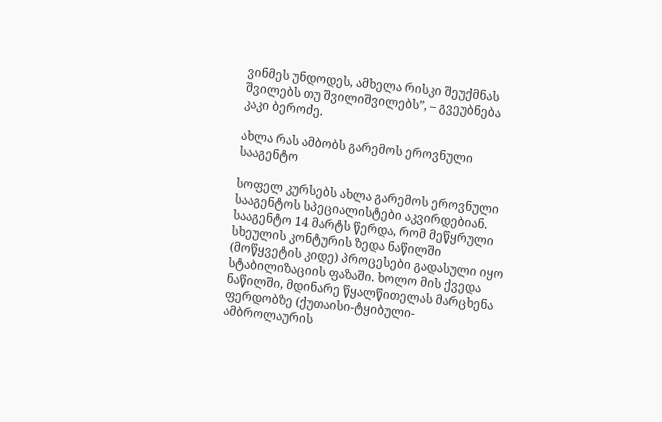ვინმეს უნდოდეს, ამხელა რისკი შეუქმნას შვილებს თუ შვილიშვილებს”, – გვეუბნება კაკი ბეროძე.

ახლა რას ამბობს გარემოს ეროვნული სააგენტო

სოფელ კურსებს ახლა გარემოს ეროვნული სააგენტოს სპეციალისტები აკვირდებიან. სააგენტო 14 მარტს წერდა, რომ მეწყრული სხეულის კონტურის ზედა ნაწილში (მოწყვეტის კიდე) პროცესები გადასული იყო სტაბილიზაციის ფაზაში. ხოლო მის ქვედა ნაწილში, მდინარე წყალწითელას მარცხენა ფერდობზე (ქუთაისი-ტყიბული-ამბროლაურის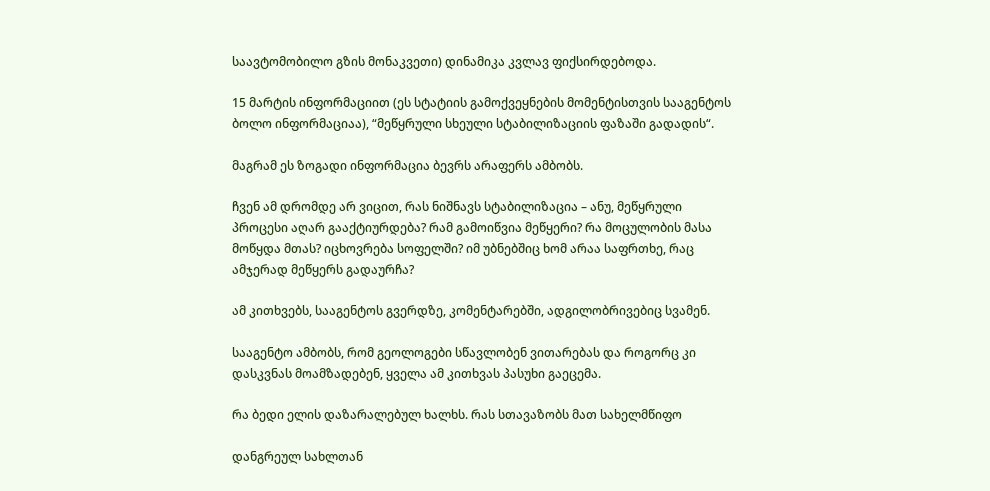საავტომობილო გზის მონაკვეთი) დინამიკა კვლავ ფიქსირდებოდა.

15 მარტის ინფორმაციით (ეს სტატიის გამოქვეყნების მომენტისთვის სააგენტოს ბოლო ინფორმაციაა), “მეწყრული სხეული სტაბილიზაციის ფაზაში გადადის“.

მაგრამ ეს ზოგადი ინფორმაცია ბევრს არაფერს ამბობს.

ჩვენ ამ დრომდე არ ვიცით, რას ნიშნავს სტაბილიზაცია – ანუ, მეწყრული პროცესი აღარ გააქტიურდება? რამ გამოიწვია მეწყერი? რა მოცულობის მასა მოწყდა მთას? იცხოვრება სოფელში? იმ უბნებშიც ხომ არაა საფრთხე, რაც ამჯერად მეწყერს გადაურჩა?

ამ კითხვებს, სააგენტოს გვერდზე, კომენტარებში, ადგილობრივებიც სვამენ.

სააგენტო ამბობს, რომ გეოლოგები სწავლობენ ვითარებას და როგორც კი დასკვნას მოამზადებენ, ყველა ამ კითხვას პასუხი გაეცემა.

რა ბედი ელის დაზარალებულ ხალხს. რას სთავაზობს მათ სახელმწიფო

დანგრეულ სახლთან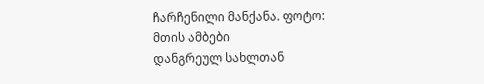ჩარჩენილი მანქანა. ფოტო: მთის ამბები
დანგრეულ სახლთან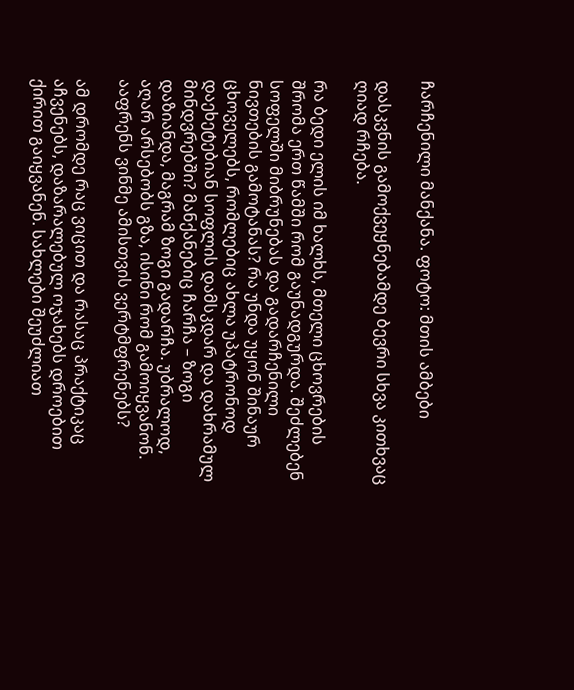ჩარჩენილი მანქანა. ფოტო: მთის ამბები

დასკვნის გამოქვეყნებამდე ბევრი სხვა კითხვაც ღიად რჩება.

რა ბედი ელის იმ ხალხს, მთელი ცხოვრების შრომა ერთ წამში რომ გაუნადგურდა. შეძლებენ სოფელში მიბრუნებას და გადარჩენილი ნივთების გამოტანას? რა უნდა უყონ შინაურ ცხოველებს, რომლებიც ახლა უპატრონოდ დაეხეტებიან სოფლის დამსკდარ და დახრამულ მინდვრებში? მანქანებიც ჩარჩა – ზოგი დაზიანდა, მაგრამ ზოგი გადარჩა. უბრალოდ, აღარ არსებობს გზა, ისინი რომ გამოიყვანონ. ააფრენს ვინმე ამისთვის ვერტმფრენებს?

ამ დრომდე რაც ვიცით და რასაც პრაქტიკაც აჩვენებს, დაზარალებულ ოჯახებს დროებით ქირით გაიყვანენ. სახლები შეუძლიათ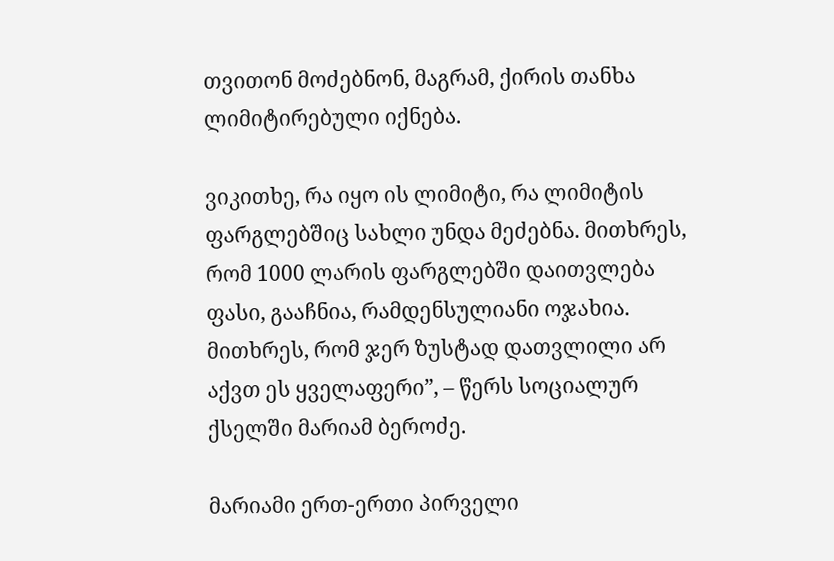თვითონ მოძებნონ, მაგრამ, ქირის თანხა ლიმიტირებული იქნება.

ვიკითხე, რა იყო ის ლიმიტი, რა ლიმიტის ფარგლებშიც სახლი უნდა მეძებნა. მითხრეს, რომ 1000 ლარის ფარგლებში დაითვლება ფასი, გააჩნია, რამდენსულიანი ოჯახია. მითხრეს, რომ ჯერ ზუსტად დათვლილი არ აქვთ ეს ყველაფერი”, – წერს სოციალურ ქსელში მარიამ ბეროძე.

მარიამი ერთ-ერთი პირველი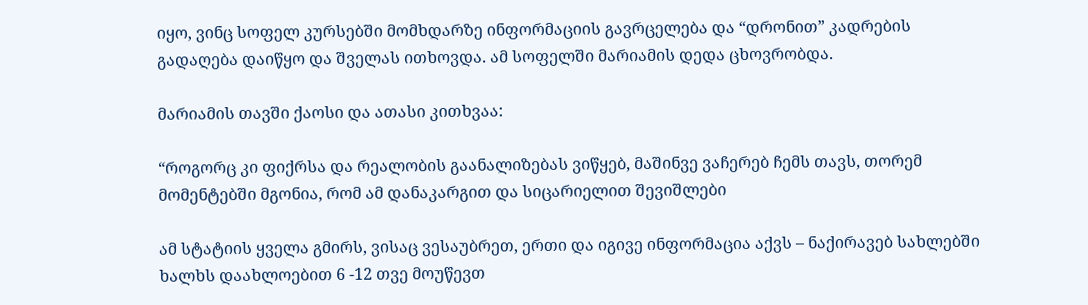იყო, ვინც სოფელ კურსებში მომხდარზე ინფორმაციის გავრცელება და “დრონით” კადრების გადაღება დაიწყო და შველას ითხოვდა. ამ სოფელში მარიამის დედა ცხოვრობდა.

მარიამის თავში ქაოსი და ათასი კითხვაა:

“როგორც კი ფიქრსა და რეალობის გაანალიზებას ვიწყებ, მაშინვე ვაჩერებ ჩემს თავს, თორემ მომენტებში მგონია, რომ ამ დანაკარგით და სიცარიელით შევიშლები

ამ სტატიის ყველა გმირს, ვისაც ვესაუბრეთ, ერთი და იგივე ინფორმაცია აქვს – ნაქირავებ სახლებში ხალხს დაახლოებით 6 -12 თვე მოუწევთ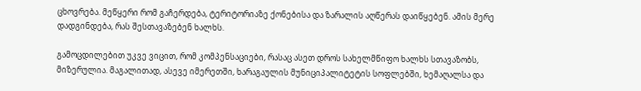ცხოვრება. მეწყერი რომ გაჩერდება, ტერიტორიაზე ქონებისა და ზარალის აღწერას დაიწყებენ. ამის მერე დადგინდება, რას შესთავაზებენ ხალხს.

გამოცდილებით უკვე ვიცით, რომ კომპენსაციები, რასაც ასეთ დროს სახელმწიფო ხალხს სთავაზობს, მიზერულია. მაგალითად, ასევე იმერეთში, ხარაგაულის მუნიციპალიტეტის სოფლებში, ხემაღალსა და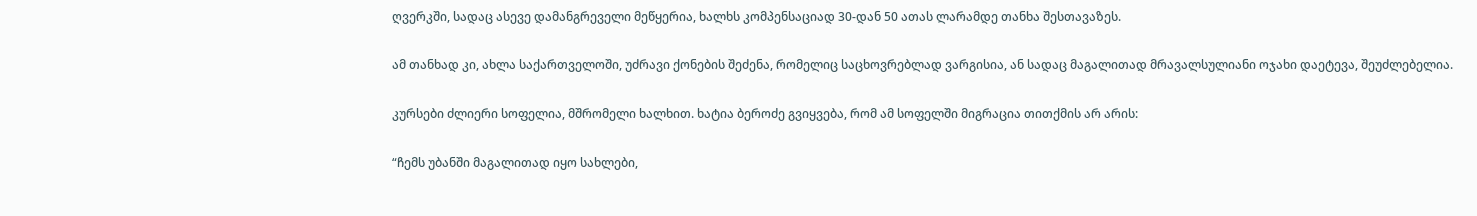ღვერკში, სადაც ასევე დამანგრეველი მეწყერია, ხალხს კომპენსაციად 30-დან 50 ათას ლარამდე თანხა შესთავაზეს.

ამ თანხად კი, ახლა საქართველოში, უძრავი ქონების შეძენა, რომელიც საცხოვრებლად ვარგისია, ან სადაც მაგალითად მრავალსულიანი ოჯახი დაეტევა, შეუძლებელია.

კურსები ძლიერი სოფელია, მშრომელი ხალხით. ხატია ბეროძე გვიყვება, რომ ამ სოფელში მიგრაცია თითქმის არ არის:

“ჩემს უბანში მაგალითად იყო სახლები,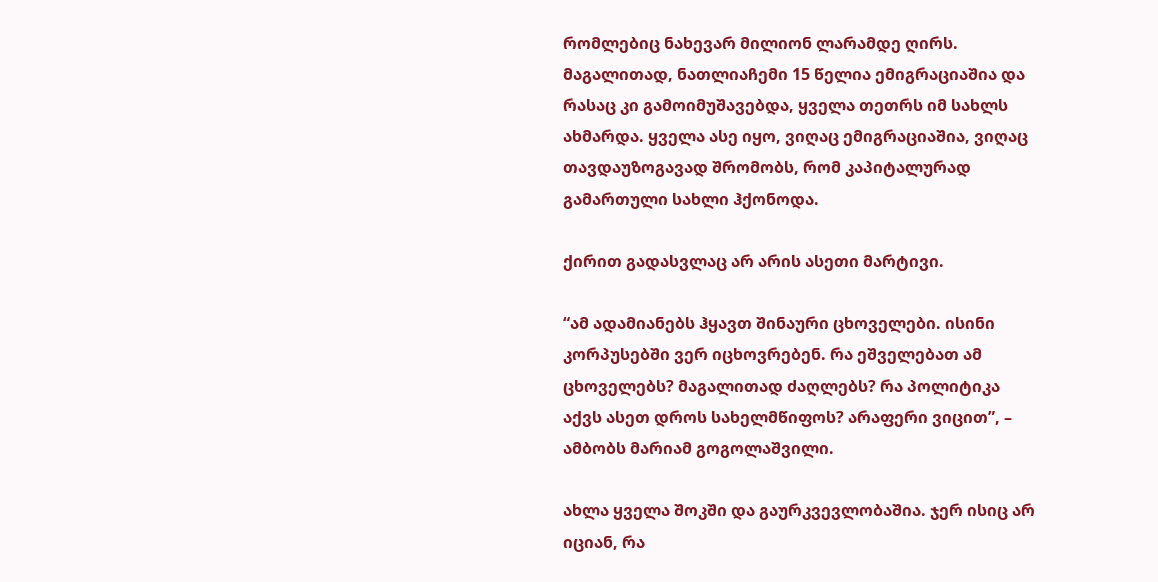რომლებიც ნახევარ მილიონ ლარამდე ღირს. მაგალითად, ნათლიაჩემი 15 წელია ემიგრაციაშია და რასაც კი გამოიმუშავებდა, ყველა თეთრს იმ სახლს ახმარდა. ყველა ასე იყო, ვიღაც ემიგრაციაშია, ვიღაც თავდაუზოგავად შრომობს, რომ კაპიტალურად გამართული სახლი ჰქონოდა.

ქირით გადასვლაც არ არის ასეთი მარტივი.

“ამ ადამიანებს ჰყავთ შინაური ცხოველები. ისინი კორპუსებში ვერ იცხოვრებენ. რა ეშველებათ ამ ცხოველებს? მაგალითად ძაღლებს? რა პოლიტიკა აქვს ასეთ დროს სახელმწიფოს? არაფერი ვიცით”, – ამბობს მარიამ გოგოლაშვილი.

ახლა ყველა შოკში და გაურკვევლობაშია. ჯერ ისიც არ იციან, რა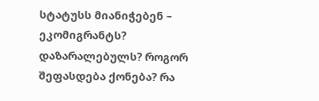სტატუსს მიანიჭებენ – ეკომიგრანტს? დაზარალებულს? როგორ შეფასდება ქონება? რა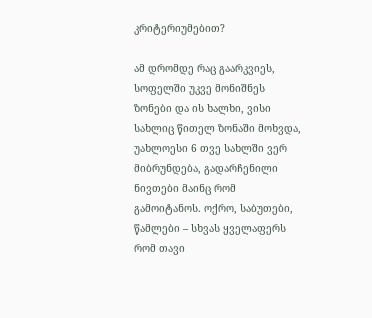კრიტერიუმებით?

ამ დრომდე რაც გაარკვიეს, სოფელში უკვე მონიშნეს ზონები და ის ხალხი, ვისი სახლიც წითელ ზონაში მოხვდა, უახლოესი 6 თვე სახლში ვერ მიბრუნდება, გადარჩენილი ნივთები მაინც რომ გამოიტანოს. ოქრო, საბუთები, წამლები – სხვას ყველაფერს რომ თავი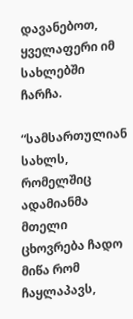დავანებოთ, ყველაფერი იმ სახლებში ჩარჩა.

“სამსართულიან სახლს, რომელშიც ადამიანმა მთელი ცხოვრება ჩადო მიწა რომ ჩაყლაპავს,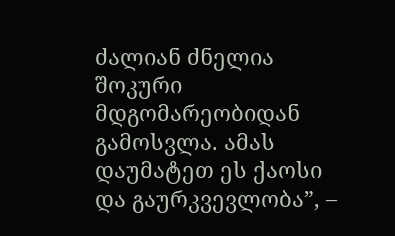ძალიან ძნელია შოკური მდგომარეობიდან გამოსვლა. ამას დაუმატეთ ეს ქაოსი და გაურკვევლობა”, –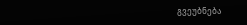გვეუბნება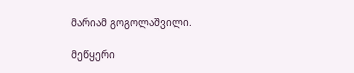მარიამ გოგოლაშვილი.

მეწყერი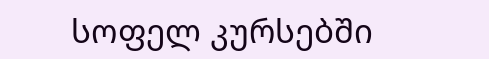სოფელ კურსებში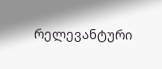რელევანტური